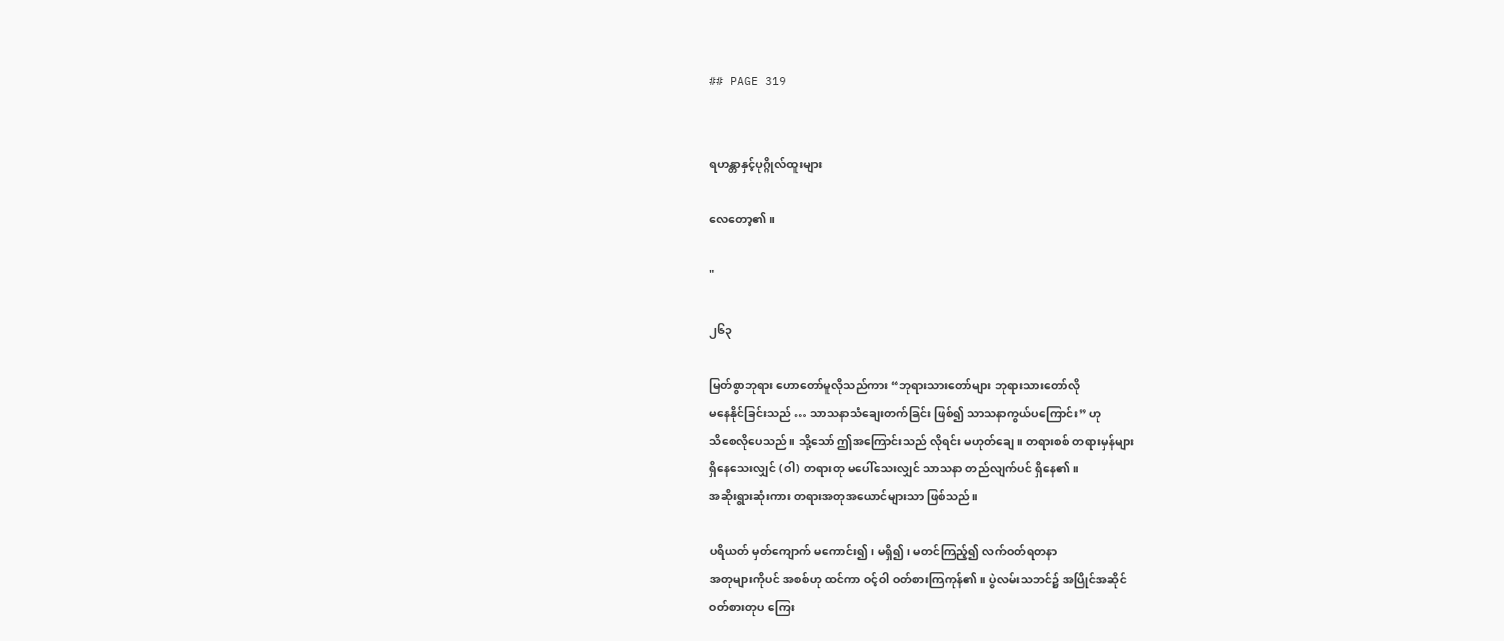## PAGE 319


ရဟန္တာနှင့်ပုဂ္ဂိုလ်ထူးများ

လေတော့၏။

"

၂၆၃

မြတ်စွာဘုရား ဟောတော်မူလိုသည်ကား “ဘုရားသားတော်များ ဘုရားသားတော်လို
မနေနိုင်ခြင်းသည် … သာသနာသံချေးတက်ခြင်း ဖြစ်၍ သာသနာကွယ်ပကြောင်း” ဟု
သိစေလိုပေသည်။ သို့သော် ဤအကြောင်းသည် လိုရင်း မဟုတ်ချေ။ တရားစစ် တရားမှန်များ
ရှိနေသေးလျှင် (ဝါ) တရားတု မပေါ်သေးလျှင် သာသနာ တည်လျက်ပင် ရှိနေ၏။
အဆိုးရွားဆုံးကား တရားအတုအယောင်များသာ ဖြစ်သည်။

ပရိယတ် မှတ်ကျောက် မကောင်း၍၊ မရှိ၍၊ မတင်ကြည့်၍ လက်ဝတ်ရတနာ
အတုများကိုပင် အစစ်ဟု ထင်ကာ ဝင့်ဝါ ဝတ်စားကြကုန်၏။ ပွဲလမ်းသဘင်၌ အပြိုင်အဆိုင်
ဝတ်စားတုပ ကြေး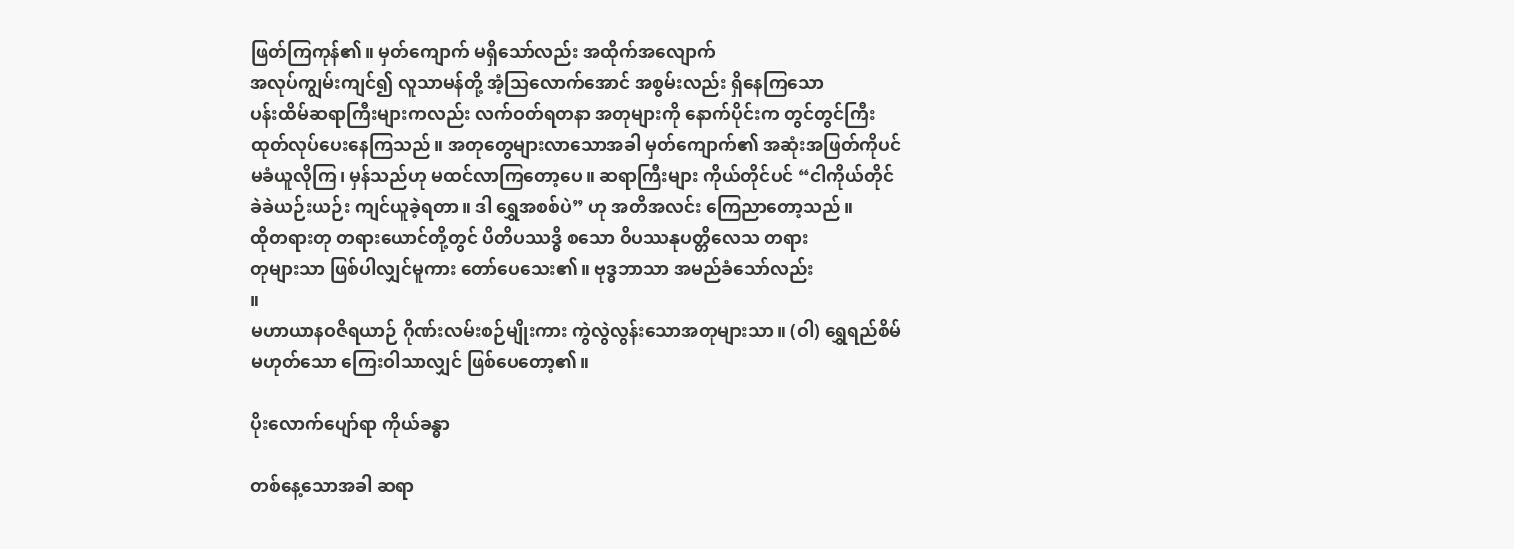ဖြတ်ကြကုန်၏။ မှတ်ကျောက် မရှိသော်လည်း အထိုက်အလျောက်
အလုပ်ကျွမ်းကျင်၍ လူသာမန်တို့ အံ့သြလောက်အောင် အစွမ်းလည်း ရှိနေကြသော
ပန်းထိမ်ဆရာကြီးများကလည်း လက်ဝတ်ရတနာ အတုများကို နောက်ပိုင်းက တွင်တွင်ကြီး
ထုတ်လုပ်ပေးနေကြသည်။ အတုတွေများလာသောအခါ မှတ်ကျောက်၏ အဆုံးအဖြတ်ကိုပင်
မခံယူလိုကြ၊ မှန်သည်ဟု မထင်လာကြတော့ပေ။ ဆရာကြီးများ ကိုယ်တိုင်ပင် “ငါကိုယ်တိုင်
ခဲခဲယဉ်းယဉ်း ကျင်ယူခဲ့ရတာ။ ဒါ ရွှေအစစ်ပဲ” ဟု အတိအလင်း ကြေညာတော့သည်။
ထိုတရားတု တရားယောင်တို့တွင် ပိတိပဿဒ္ဓိ စသော ဝိပဿနုပတ္တိလေသ တရား
တုများသာ ဖြစ်ပါလျှင်မူကား တော်ပေသေး၏။ ဗုဒ္ဓဘာသာ အမည်ခံသော်လည်း
။
မဟာယာနဝဇိရယာဉ် ဂိုဏ်းလမ်းစဉ်မျိုးကား ကွဲလွဲလွန်းသောအတုများသာ။ (ဝါ) ရွှေရည်စိမ်
မဟုတ်သော ကြေးဝါသာလျှင် ဖြစ်ပေတော့၏။

ပိုးလောက်ပျော်ရာ ကိုယ်ခန္ဓာ

တစ်နေ့သောအခါ ဆရာ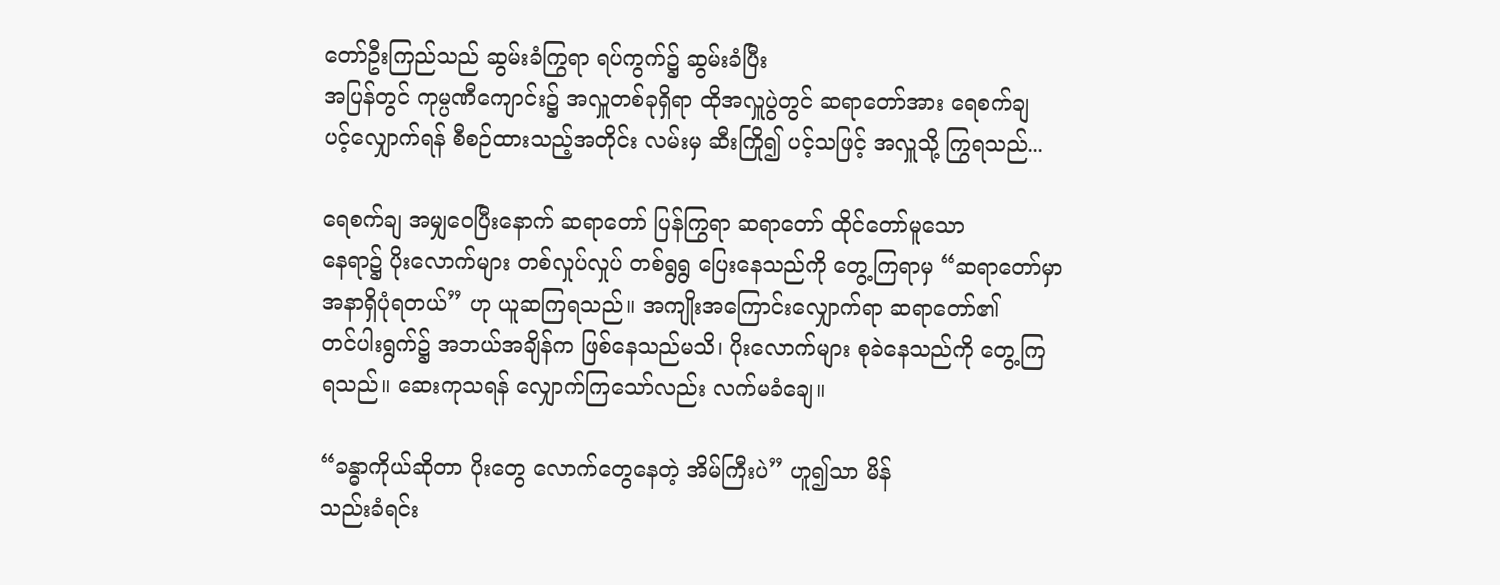တော်ဦးကြည်သည် ဆွမ်းခံကြွရာ ရပ်ကွက်၌ ဆွမ်းခံပြီး
အပြန်တွင် ကုမ္ပဏီကျောင်း၌ အလှူတစ်ခုရှိရာ ထိုအလှူပွဲတွင် ဆရာတော်အား ရေစက်ချ
ပင့်လျှောက်ရန် စီစဉ်ထားသည့်အတိုင်း လမ်းမှ ဆီးကြို၍ ပင့်သဖြင့် အလှူသို့ ကြွရသည်...

ရေစက်ချ အမျှဝေပြီးနောက် ဆရာတော် ပြန်ကြွရာ ဆရာတော် ထိုင်တော်မူသော
နေရာ၌ ပိုးလောက်များ တစ်လှုပ်လှုပ် တစ်ရွရွ ပြေးနေသည်ကို တွေ့ကြရာမှ “ဆရာတော်မှာ
အနာရှိပုံရတယ်” ဟု ယူဆကြရသည်။ အကျိုးအကြောင်းလျှောက်ရာ ဆရာတော်၏
တင်ပါးရွက်၌ အဘယ်အချိန်က ဖြစ်နေသည်မသိ၊ ပိုးလောက်များ စုခဲနေသည်ကို တွေ့ကြ
ရသည်။ ဆေးကုသရန် လျှောက်ကြသော်လည်း လက်မခံချေ။

“ခန္ဓာကိုယ်ဆိုတာ ပိုးတွေ လောက်တွေနေတဲ့ အိမ်ကြီးပဲ” ဟူ၍သာ မိန်
သည်းခံရင်း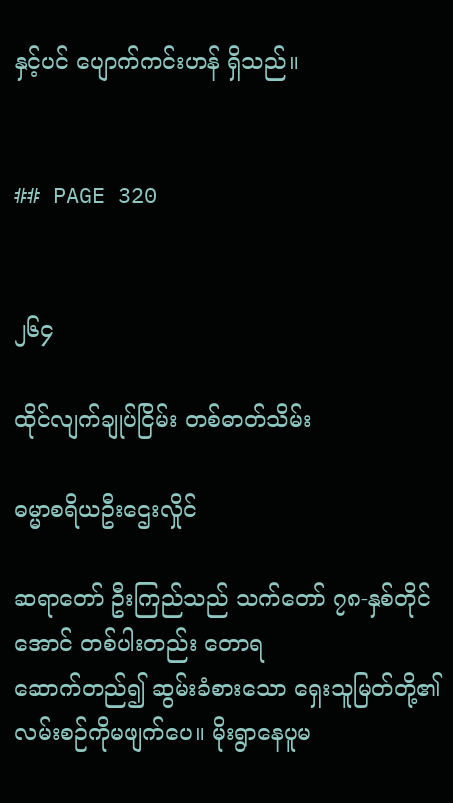နှင့်ပင် ပျောက်ကင်းဟန် ရှိသည်။


## PAGE 320


၂၆၄

ထိုင်လျက်ချုပ်ငြိမ်း တစ်ဓာတ်သိမ်း

ဓမ္မာစရိယဦးဌေးလှိုင်

ဆရာတော် ဦးကြည်သည် သက်တော် ၇၈-နှစ်တိုင်အောင် တစ်ပါးတည်း တောရ
ဆောက်တည်၍ ဆွမ်းခံစားသော ရှေးသူမြတ်တို့၏ လမ်းစဉ်ကိုမဖျက်ပေ။ မိုးရွာနေပူမ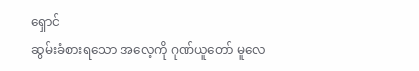ရှောင်
ဆွမ်းခံစားရသော အလေ့ကို ဂုဏ်ယူတော် မူလေ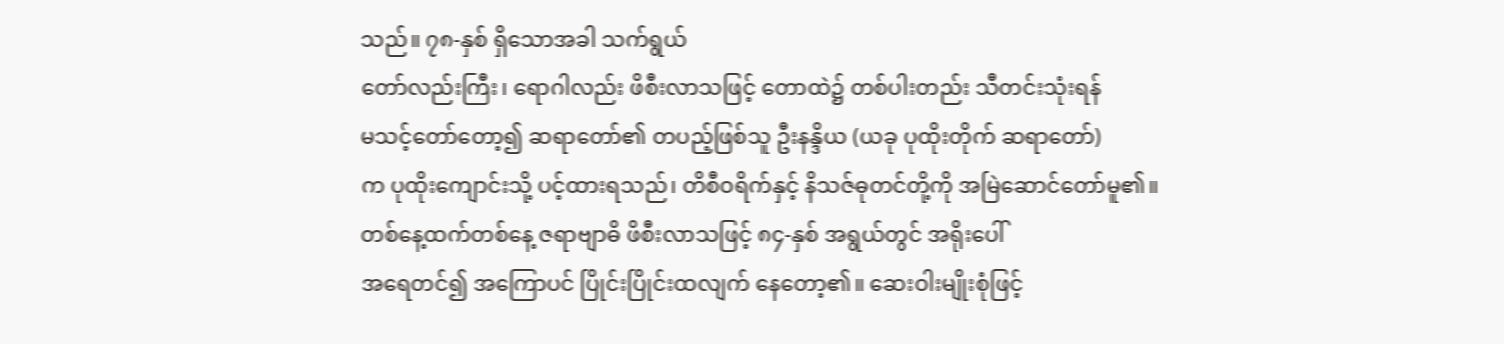သည်။ ၇၈-နှစ် ရှိသောအခါ သက်ရွယ်
တော်လည်းကြီး၊ ရောဂါလည်း ဖိစီးလာသဖြင့် တောထဲ၌ တစ်ပါးတည်း သီတင်းသုံးရန်
မသင့်တော်တော့၍ ဆရာတော်၏ တပည့်ဖြစ်သူ ဦးနန္ဒိယ (ယခု ပုထိုးတိုက် ဆရာတော်)
က ပုထိုးကျောင်းသို့ ပင့်ထားရသည်၊ တိစီဝရိက်နှင့် နိသဇ်ဓုတင်တို့ကို အမြဲဆောင်တော်မူ၏။
တစ်နေ့ထက်တစ်နေ့ ဇရာဗျာဓိ ဖိစီးလာသဖြင့် ၈၄-နှစ် အရွယ်တွင် အရိုးပေါ်
အရေတင်၍ အကြောပင် ပြိုင်းပြိုင်းထလျက် နေတော့၏။ ဆေးဝါးမျိုးစုံဖြင့်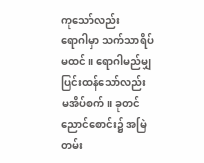ကုသော်လည်း
ရောဂါမှာ သက်သာရိပ်မထင်။ ရောဂါမည်မျှ ပြင်းထန်သော်လည်း မအိပ်စက်။ ခုတင်
ညောင်စောင်း၌ အမြဲတမ်း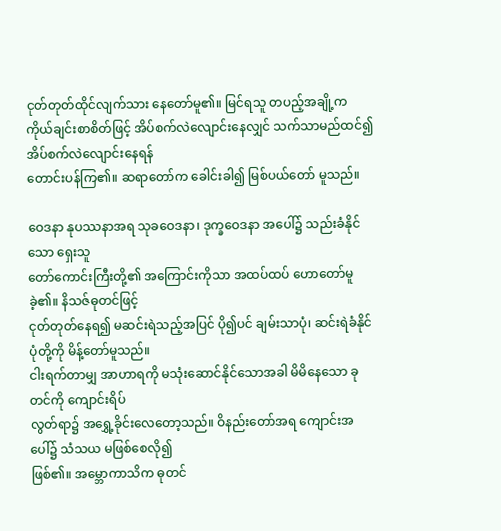ငုတ်တုတ်ထိုင်လျက်သား နေတော်မူ၏။ မြင်ရသူ တပည့်အချို့က
ကိုယ်ချင်းစာစိတ်ဖြင့် အိပ်စက်လဲလျောင်းနေလျှင် သက်သာမည်ထင်၍ အိပ်စက်လဲလျောင်းနေရန်
တောင်းပန်ကြ၏။ ဆရာတော်က ခေါင်းခါ၍ မြစ်ပယ်တော် မူသည်။

ဝေဒနာ နုပဿနာအရ သုခဝေဒနာ၊ ဒုက္ခဝေဒနာ အပေါ်၌ သည်းခံနိုင်သော ရှေးသူ
တော်ကောင်းကြီးတို့၏ အကြောင်းကိုသာ အထပ်ထပ် ဟောတော်မူခဲ့၏။ နိသဇ်ဓုတင်ဖြင့်
ငုတ်တုတ်နေရ၍ မဆင်းရဲသည့်အပြင် ပို၍ပင် ချမ်းသာပုံ၊ ဆင်းရဲခံနိုင်ပုံတို့ကို မိန့်တော်မူသည်။
ငါးရက်တာမျှ အာဟာရကို မသုံးဆောင်နိုင်သောအခါ မိမိနေသော ခုတင်ကို ကျောင်းရိပ်
လွတ်ရာ၌ အရွှေ့ခိုင်းလေတော့သည်။ ဝိနည်းတော်အရ ကျောင်းအပေါ်၌ သံသယ မဖြစ်စေလို၍
ဖြစ်၏။ အမ္ဘောကာသိက ဓုတင်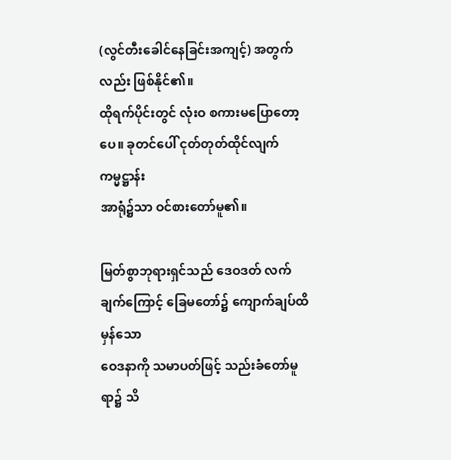(လွင်တီးခေါင်နေခြင်းအကျင့်) အတွက်လည်း ဖြစ်နိုင်၏။
ထိုရက်ပိုင်းတွင် လုံးဝ စကားမပြောတော့ပေ။ ခုတင်ပေါ် ငုတ်တုတ်ထိုင်လျက် ကမ္မဋ္ဌာန်း
အာရုံ၌သာ ဝင်စားတော်မူ၏။

မြတ်စွာဘုရားရှင်သည် ဒေဝဒတ် လက်ချက်ကြောင့် ခြေမတော်၌ ကျောက်ချပ်ထိမှန်သော
ဝေဒနာကို သမာပတ်ဖြင့် သည်းခံတော်မူရာ၌ သိ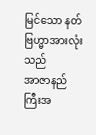မြင်သော နတ်ဗြဟ္မာအားလုံးသည်
အာဇာနည်ကြီးအ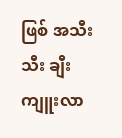ဖြစ် အသီးသီး ချီးကျူးလာ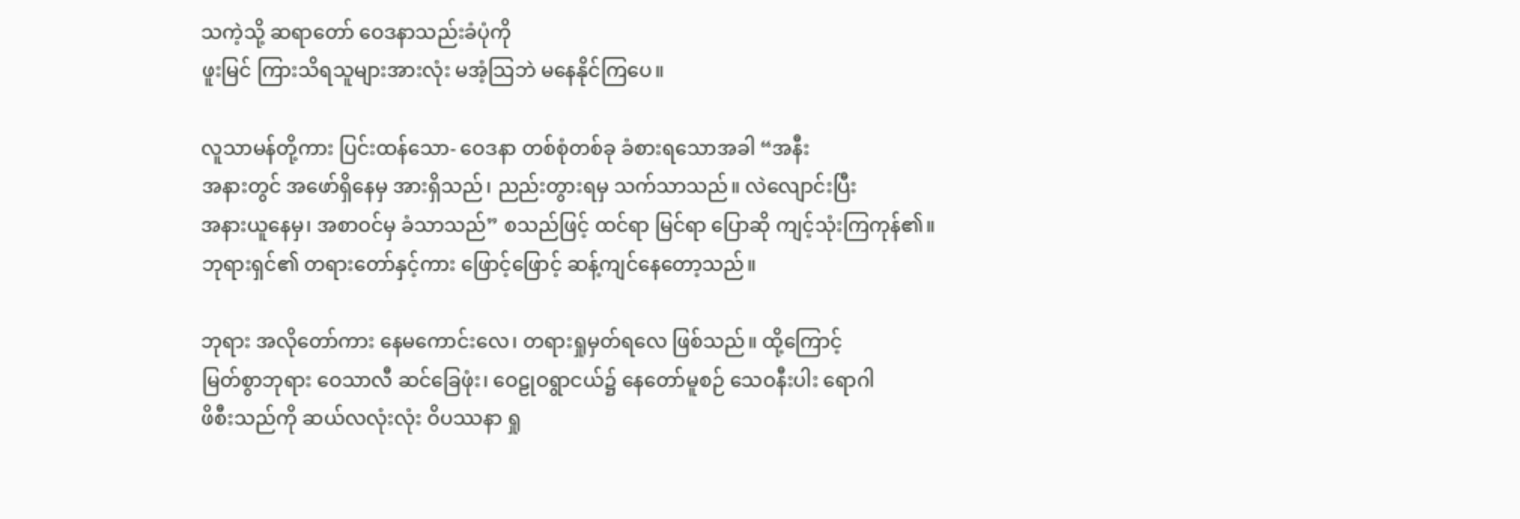သကဲ့သို့ ဆရာတော် ဝေဒနာသည်းခံပုံကို
ဖူးမြင် ကြားသိရသူများအားလုံး မအံ့သြဘဲ မနေနိုင်ကြပေ။

လူသာမန်တို့ကား ပြင်းထန်သော- ဝေဒနာ တစ်စုံတစ်ခု ခံစားရသောအခါ “အနီး
အနားတွင် အဖော်ရှိနေမှ အားရှိသည်၊ ညည်းတွားရမှ သက်သာသည်။ လဲလျောင်းပြီး
အနားယူနေမှ၊ အစာဝင်မှ ခံသာသည်” စသည်ဖြင့် ထင်ရာ မြင်ရာ ပြောဆို ကျင့်သုံးကြကုန်၏။
ဘုရားရှင်၏ တရားတော်နှင့်ကား ဖြောင့်ဖြောင့် ဆန့်ကျင်နေတော့သည်။

ဘုရား အလိုတော်ကား နေမကောင်းလေ၊ တရားရှုမှတ်ရလေ ဖြစ်သည်။ ထို့ကြောင့်
မြတ်စွာဘုရား ဝေသာလီ ဆင်ခြေဖုံး၊ ဝေဠုဝရွာငယ်၌ နေတော်မူစဉ် သေဝနီးပါး ရောဂါ
ဖိစီးသည်ကို ဆယ်လလုံးလုံး ဝိပဿနာ ရှု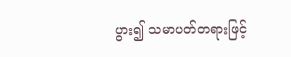ပွား၍ သမာပတ်တရားဖြင့်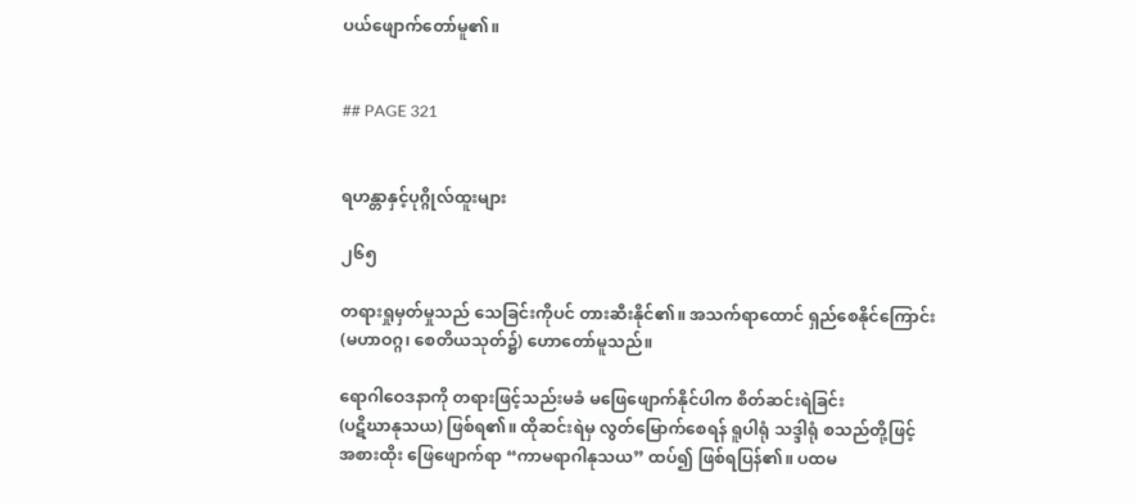ပယ်ဖျောက်တော်မူ၏။


## PAGE 321


ရဟန္တာနှင့်ပုဂ္ဂိုလ်ထူးများ

၂၆၅

တရားရှုမှတ်မှုသည် သေခြင်းကိုပင် တားဆီးနိုင်၏။ အသက်ရာထောင် ရှည်စေနိုင်ကြောင်း
(မဟာဝဂ္ဂ၊ စေတိယသုတ်၌) ဟောတော်မူသည်။

ရောဂါဝေဒနာကို တရားဖြင့်သည်းမခံ မဖြေဖျောက်နိုင်ပါက စိတ်ဆင်းရဲခြင်း
(ပဋိဃာနုသယ) ဖြစ်ရ၏။ ထိုဆင်းရဲမှ လွတ်မြောက်စေရန် ရူပါရုံ သဒ္ဒါရုံ စသည်တို့ဖြင့်
အစားထိုး ဖြေဖျောက်ရာ “ကာမရာဂါနုသယ” ထပ်၍ ဖြစ်ရပြန်၏။ ပထမ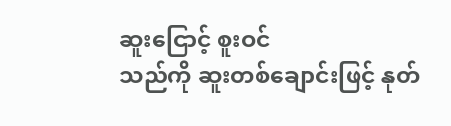ဆူးငြောင့် စူးဝင်
သည်ကို ဆူးတစ်ချောင်းဖြင့် နုတ်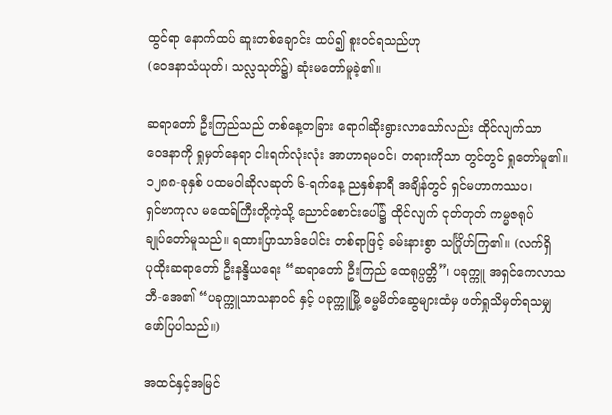ထွင်ရာ နောက်ထပ် ဆူးတစ်ချောင်း ထပ်၍ စူးဝင်ရသည်ဟု
(ဝေဒနာသံယုတ်၊ သလ္လသုတ်၌) ဆုံးမတော်မူခဲ့၏။

ဆရာတော် ဦးကြည်သည် တစ်နေ့တခြား ရောဂါဆိုးရွားလာသော်လည်း ထိုင်လျက်သာ
ဝေဒနာကို ရှုမှတ်နေရာ ငါးရက်လုံးလုံး အာဟာရမဝင်၊ တရားကိုသာ တွင်တွင် ရှုတော်မူ၏။
၁၂၈၈-ခုနှစ် ပထမဝါဆိုလဆုတ် ၆-ရက်နေ့ ညနှစ်နာရီ အချိန်တွင် ရှင်မဟာကဿပ၊
ရှင်ဗာကုလ မထေရ်ကြီးတို့ကဲ့သို့ ညောင်စောင်းပေါ်၌ ထိုင်လျက် ငုတ်တုတ် ကမ္မဇရုပ်
ချုပ်တော်မူသည်။ ရထားပြာသာဒ်ပေါင်း တစ်ရာဖြင့် ခမ်းနားစွာ သင်္ဂြိုဟ်ကြ၏။ (လက်ရှိ
ပုထိုးဆရာတော် ဦးနန္ဒိယရေး “ဆရာတော် ဦးကြည် ထေရုပ္ပတ္တိ”၊ ပခုက္ကူ အရှင်ကေလာသ
ဘီ-အေ၏ “ပခုက္ကူသာသနာဝင် နှင့် ပခုက္ကူမြို့ ဓမ္မမိတ်ဆွေများထံမှ ဖတ်ရှုသိမှတ်ရသမျှ
ဖော်ပြပါသည်။)

အထင်နှင့်အမြင်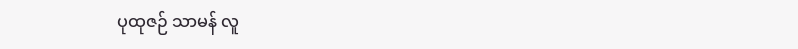ပုထုဇဉ် သာမန် လူ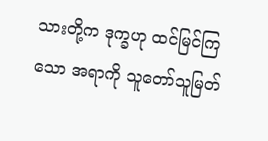သားတို့က ဒုက္ခဟု ထင်မြင်ကြသော အရာကို သူတော်သူမြတ်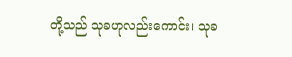တို့သည် သုခဟုလည်းကောင်း၊ သုခ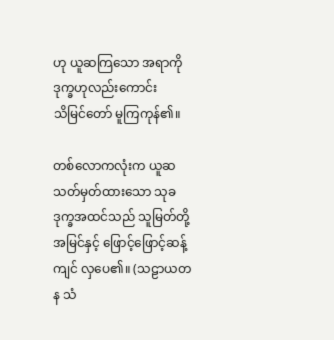ဟု ယူဆကြသော အရာကို ဒုက္ခဟုလည်းကောင်း
သိမြင်တော် မူကြကုန်၏။

တစ်လောကလုံးက ယူဆ သတ်မှတ်ထားသော သုခ ဒုက္ခအထင်သည် သူမြတ်တို့
အမြင်နှင့် ဖြောင့်ဖြောင့်ဆန့်ကျင် လှပေ၏။ (သဠာယတန သံ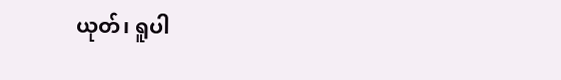ယုတ်၊ ရူပါ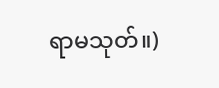ရာမသုတ်။)